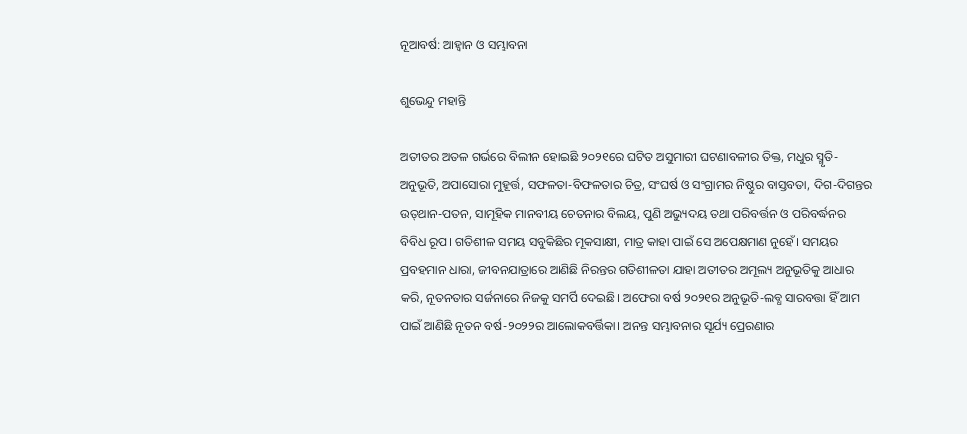ନୂଆବର୍ଷ: ଆହ୍ବାନ ଓ ସମ୍ଭାବନା

ଶୁଭେନ୍ଦୁ ମହାନ୍ତି

ଅତୀତର ଅତଳ ଗର୍ଭରେ ବିଲୀନ ହୋଇଛି ୨୦୨୧ରେ ଘଟିତ ଅସୁମାରୀ ଘଟଣାବଳୀର ତିକ୍ତ, ମଧୁର ସ୍ମୃତି-ଅନୁଭୂତି, ଅପାସୋରା ମୁହୂର୍ତ୍ତ, ସଫଳତା-ବିଫଳତାର ଚିତ୍ର, ସଂଘର୍ଷ ଓ ସଂଗ୍ରାମର ନିଷ୍ଠୁର ବାସ୍ତବତା, ଦିଗ-ଦିଗନ୍ତର ଉତ୍‌ଥାନ-ପତନ, ସାମୂହିକ ମାନବୀୟ ଚେତନାର ବିଲୟ, ପୁଣି ଅଭ୍ୟୁଦୟ ତଥା ପରିବର୍ତ୍ତନ ଓ ପରିବର୍ଦ୍ଧନର ବିବିଧ ରୂପ। ଗତିଶୀଳ ସମୟ ସବୁକିଛିର ମୂକସାକ୍ଷୀ, ମାତ୍ର କାହା ପାଇଁ ସେ ଅପେକ୍ଷମାଣ ନୁହେଁ। ସମୟର ପ୍ରବହମାନ ଧାରା, ଜୀବନଯାତ୍ରାରେ ଆଣିଛି ନିରନ୍ତର ଗତିଶୀଳତା ଯାହା ଅତୀତର ଅମୂଲ୍ୟ ଅନୁଭୂତିକୁ ଆଧାର କରି, ନୂତନତାର ସର୍ଜନାରେ ନିଜକୁ ସମର୍ପି ଦେଇଛି। ଅଫେରା ବର୍ଷ ୨୦୨୧ର ଅନୁଭୂତି-ଲବ୍ଧ ସାରବତ୍ତା ହିଁ ଆମ ପାଇଁ ଆଣିଛି ନୂତନ ବର୍ଷ-୨୦୨୨ର ଆଲୋକବର୍ତ୍ତିକା। ଅନନ୍ତ ସମ୍ଭାବନାର ସୂର୍ଯ୍ୟ ପ୍ରେରଣାର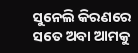ସୁନେଲି କିରଣରେ ସତେ ଅବା ଆମକୁ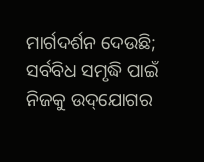ମାର୍ଗଦର୍ଶନ ଦେଉଛି; ସର୍ବବିଧ ସମୃଦ୍ଧି ପାଇଁ ନିଜକୁ ଉଦ୍‌ଯୋଗର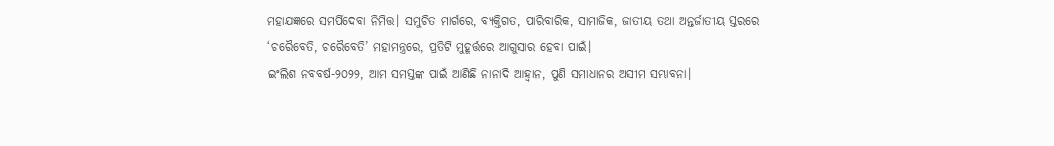ମହାଯଜ୍ଞରେ ସମର୍ପିଦେବା ନିମିତ୍ତ। ସମୁଚିତ ମାର୍ଗରେ, ବ୍ୟକ୍ତିଗତ, ପାରିବାରିକ, ସାମାଜିକ, ଜାତୀୟ ତଥା ଅନ୍ତର୍ଜାତୀୟ ସ୍ତରରେ ‘ଚରୈବେତି, ଚରୈବେତି’ ମହାମନ୍ତ୍ରରେ, ପ୍ରତିଟି ମୁହୂର୍ତ୍ତରେ ଆଗୁସାର ହେବା ପାଇଁ।
ଇଂଲିଶ ନବବର୍ଷ-୨୦୨୨, ଆମ ସମସ୍ତଙ୍କ ପାଇଁ ଆଣିଛି ନାନାଦି ଆହ୍ବାନ, ପୁଣି ସମାଧାନର ଅସୀମ ସମ୍ଭାବନା।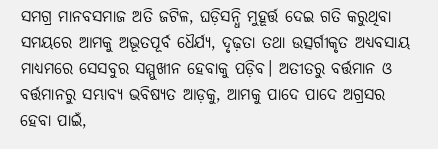ସମଗ୍ର ମାନବସମାଜ ଅତି ଜଟିଳ, ଘଡ଼ିସନ୍ଧି ମୁହୂର୍ତ୍ତ ଦେଇ ଗତି କରୁଥିବା ସମୟରେ ଆମକୁ ଅଭୂତପୂର୍ବ ଧୈର୍ଯ୍ୟ, ଦୃଢ଼ତା ତଥା ଉତ୍ସର୍ଗୀକୃତ ଅଧ୍ୟବସାୟ ମାଧ୍ୟମରେ ସେସବୁର ସମ୍ମୁଖୀନ ହେବାକୁ ପଡ଼ିବ। ଅତୀତରୁ ବର୍ତ୍ତମାନ ଓ ବର୍ତ୍ତମାନରୁ ସମ୍ଭାବ୍ୟ ଭବିଷ୍ୟତ ଆଡ଼କୁ, ଆମକୁ ପାଦେ ପାଦେ ଅଗ୍ରସର ହେବା ପାଇଁ,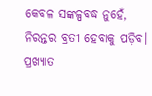କେବଳ ସଙ୍କଳ୍ପବଦ୍ଧ ନୁହେଁ, ନିରନ୍ତର ବ୍ରତୀ ହେବାକୁ ପଡ଼ିବ। ପ୍ରଖ୍ୟାତ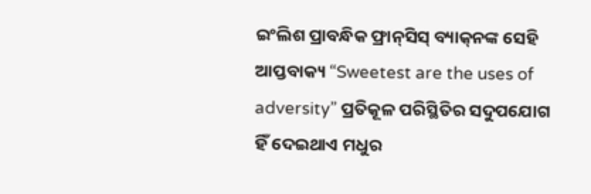ଇଂଲିଶ ପ୍ରାବନ୍ଧିକ ଫ୍ରାନ୍‌ସିସ୍‌ ବ୍ୟାକ୍‌ନଙ୍କ ସେହି ଆପ୍ତବାକ୍ୟ “Sweetest are the uses of adversity” ପ୍ରତିକୂଳ ପରିସ୍ଥିତିର ସଦୁପଯୋଗ ହିଁ ଦେଇଥାଏ ମଧୁର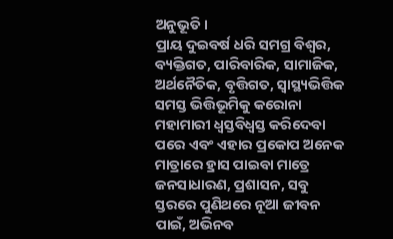ଅନୁଭୂତି।
ପ୍ରାୟ ଦୁଇବର୍ଷ ଧରି ସମଗ୍ର ବିଶ୍ୱର, ବ୍ୟକ୍ତିଗତ, ପାରିବାରିକ, ସାମାଜିକ, ଅର୍ଥନୈତିକ, ବୃତ୍ତିଗତ, ସ୍ବାସ୍ଥ୍ୟଭିତ୍ତିକ ସମସ୍ତ ଭିତ୍ତିଭୂମିକୁ କରୋନା ମହାମାରୀ ଧ୍ୱସ୍ତବିଧ୍ୱସ୍ତ କରିଦେବା ପରେ ଏବଂ ଏହାର ପ୍ରକୋପ ଅନେକ ମାତ୍ରାରେ ହ୍ରାସ ପାଇବା ମାତ୍ରେ ଜନସାଧାରଣ, ପ୍ରଶାସନ, ସବୁ ସ୍ତରରେ ପୁଣିଥରେ ନୂଆ ଜୀବନ ପାଇଁ, ଅଭିନବ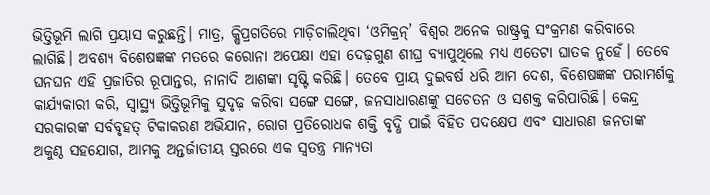ଭିତ୍ତିଭୂମି ଲାଗି ପ୍ରୟାସ କରୁଛନ୍ତି। ମାତ୍ର, କ୍ଷିପ୍ରଗତିରେ ମାଡ଼ିଚାଲିଥିବା ‘ଓମିକ୍ରନ୍‌’ ବିଶ୍ୱର ଅନେକ ରାଷ୍ଟ୍ରକୁ ସଂକ୍ରମଣ କରିବାରେ ଲାଗିଛି। ଅବଶ୍ୟ ବିଶେଷଜ୍ଞଙ୍କ ମତରେ କରୋନା ଅପେକ୍ଷା ଏହା ଦେଢ଼ଗୁଣ ଶୀଘ୍ର ବ୍ୟାପୁଥିଲେ ମଧ୍ୟ ଏତେଟା ଘାତକ ନୁହେଁ। ତେବେ ଘନଘନ ଏହି ପ୍ରଜାତିର ରୂପାନ୍ତର, ନାନାଦି ଆଶଙ୍କା ସୃଷ୍ଟି କରିଛି। ତେବେ ପ୍ରାୟ ଦୁଇବର୍ଷ ଧରି ଆମ ଦେଶ, ବିଶେଷଜ୍ଞଙ୍କ ପରାମର୍ଶକୁ କାର୍ଯ୍ୟକାରୀ କରି, ସ୍ବାସ୍ଥ୍ୟ ଭିତ୍ତିଭୂମିକୁ ସୁଦୃଢ଼ କରିବା ସଙ୍ଗେ ସଙ୍ଗେ, ଜନସାଧାରଣଙ୍କୁ ସଚେତନ ଓ ସଶକ୍ତ କରିପାରିଛି। କେନ୍ଦ୍ର ସରକାରଙ୍କ ସର୍ବବୃହତ୍‌ ଟିକାକରଣ ଅଭିଯାନ, ରୋଗ ପ୍ରତିରୋଧକ ଶକ୍ତି ବୃଦ୍ଧି ପାଇଁ ବିହିତ ପଦକ୍ଷେପ ଏବଂ ସାଧାରଣ ଜନତାଙ୍କ ଅକୁଣ୍ଠ ସହଯୋଗ, ଆମକୁ ଅନ୍ତର୍ଜାତୀୟ ସ୍ତରରେ ଏକ ସ୍ବତନ୍ତ୍ର ମାନ୍ୟତା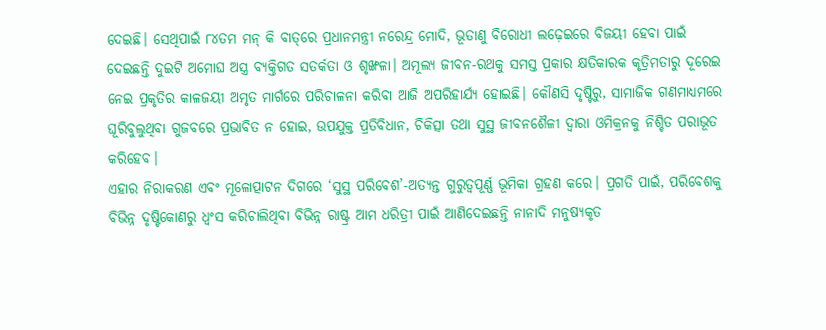ଦେଇଛି। ସେଥିପାଇଁ ୮୪ତମ ମନ୍‌ କି ବାତ୍‌ରେ ପ୍ରଧାନମନ୍ତ୍ରୀ ନରେନ୍ଦ୍ର ମୋଦି, ଭୂତାଣୁ ବିରୋଧୀ ଲଢ଼େଇରେ ବିଜୟୀ ହେବା ପାଇଁ ଦେଇଛନ୍ତି ଦୁଇଟି ଅମୋଘ ଅସ୍ତ୍ର ବ୍ୟକ୍ତିଗତ ସତର୍କତା ଓ ଶୃଙ୍ଖଳା। ଅମୂଲ୍ୟ ଜୀବନ-ରଥକୁ ସମସ୍ତ ପ୍ରକାର କ୍ଷତିକାରକ କୃତ୍ରିମତାରୁ ଦୂରେଇ ନେଇ ପ୍ରକୃତିର କାଳଜୟୀ ଅମୃତ ମାର୍ଗରେ ପରିଚାଳନା କରିବା ଆଜି ଅପରିହାର୍ଯ୍ୟ ହୋଇଛି। କୌଣସି ଦୃଷ୍ଟିରୁ, ସାମାଜିକ ଗଣମାଧ୍ୟମରେ ଘୂରିବୁଲୁଥିବା ଗୁଜବରେ ପ୍ରଭାବିତ ନ ହୋଇ, ଉପଯୁକ୍ତ ପ୍ରତିବିଧାନ, ଚିକିତ୍ସା ତଥା ସୁସ୍ଥ ଜୀବନଶୈଳୀ ଦ୍ୱାରା ଓମିକ୍ରନକୁ ନିଶ୍ଚିତ ପରାଭୂତ କରିହେବ।
ଏହାର ନିରାକରଣ ଏବଂ ମୂଳୋତ୍ପାଟନ ଦିଗରେ ‘ସୁସ୍ଥ ପରିବେଶ’-ଅତ୍ୟନ୍ତ ଗୁରୁତ୍ୱପୂର୍ଣ୍ଣ ଭୂମିକା ଗ୍ରହଣ କରେ। ପ୍ରଗତି ପାଇଁ, ପରିବେଶକୁ ବିଭିନ୍ନ ଦୃଷ୍ଟିକୋଣରୁ ଧ୍ୱଂସ କରିଚାଲିଥିବା ବିଭିନ୍ନ ରାଷ୍ଟ୍ର ଆମ ଧରିତ୍ରୀ ପାଇଁ ଆଣିଦେଇଛନ୍ତି ନାନାଦି ମନୁଷ୍ୟକୃତ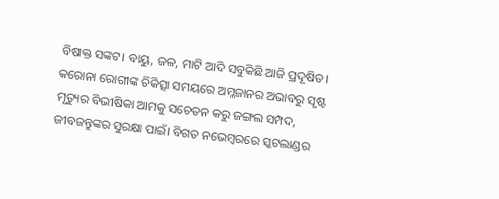ବିଷାକ୍ତ ସଙ୍କଟ। ବାୟୁ, ଜଳ, ମାଟି ଆଦି ସବୁକିଛି ଆଜି ପ୍ରଦୂଷିତ। କରୋନା ରୋଗୀଙ୍କ ଚିକିତ୍ସା ସମୟରେ ଅମ୍ଳଜାନର ଅଭାବରୁ ସୃଷ୍ଟ ମୃତ୍ୟୁର ବିଭୀଷିକା ଆମକୁ ସଚେତନ କରୁ ଜଙ୍ଗଲ ସମ୍ପଦ, ଜୀବଜନ୍ତୁଙ୍କର ସୁରକ୍ଷା ପାଇଁ। ବିଗତ ନଭେମ୍ବରରେ ସ୍କଟଲାଣ୍ଡର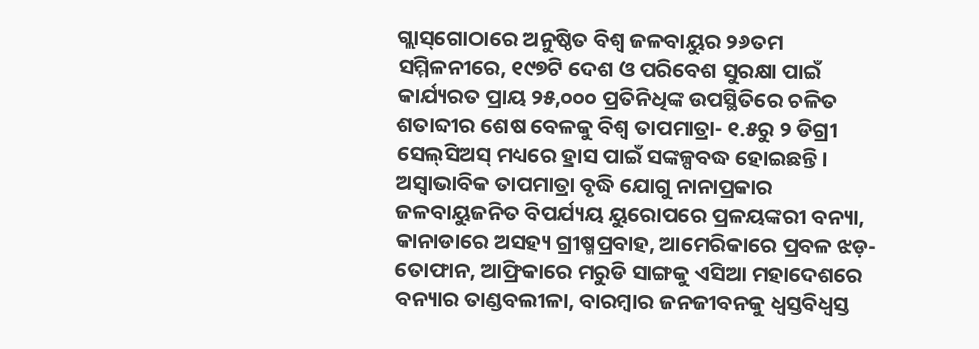ଗ୍ଲାସ୍‌ଗୋଠାରେ ଅନୁଷ୍ଠିତ ବିଶ୍ୱ ଜଳବାୟୁର ୨୬ତମ ସମ୍ମିଳନୀରେ, ୧୯୭ଟି ଦେଶ ଓ ପରିବେଶ ସୁରକ୍ଷା ପାଇଁ କାର୍ଯ୍ୟରତ ପ୍ରାୟ ୨୫,୦୦୦ ପ୍ରତିନିଧିଙ୍କ ଉପସ୍ଥିତିରେ ଚଳିତ ଶତାବ୍ଦୀର ଶେଷ ବେଳକୁ ବିଶ୍ୱ ତାପମାତ୍ରା- ୧.୫ରୁ ୨ ଡିଗ୍ରୀ ସେଲ୍‌ସିଅସ୍‌ ମଧ୍ୟରେ ହ୍ରାସ ପାଇଁ ସଙ୍କଳ୍ପବଦ୍ଧ ହୋଇଛନ୍ତି। ଅସ୍ବାଭାବିକ ତାପମାତ୍ରା ବୃଦ୍ଧି ଯୋଗୁ ନାନାପ୍ରକାର ଜଳବାୟୁଜନିତ ବିପର୍ଯ୍ୟୟ ୟୁରୋପରେ ପ୍ରଳୟଙ୍କରୀ ବନ୍ୟା, କାନାଡାରେ ଅସହ୍ୟ ଗ୍ରୀଷ୍ମପ୍ରବାହ, ଆମେରିକାରେ ପ୍ରବଳ ଝଡ଼-ତୋଫାନ, ଆଫ୍ରିକାରେ ମରୁଡି ସାଙ୍ଗକୁ ଏସିଆ ମହାଦେଶରେ ବନ୍ୟାର ତାଣ୍ଡବଲୀଳା, ବାରମ୍ବାର ଜନଜୀବନକୁ ଧ୍ୱସ୍ତବିଧ୍ୱସ୍ତ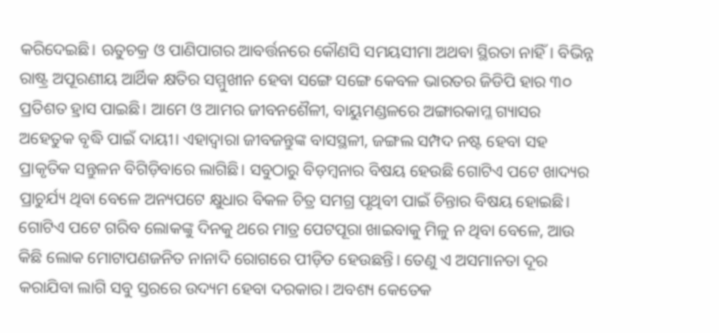କରିଦେଇଛି। ଋତୁଚକ୍ର ଓ ପାଣିପାଗର ଆବର୍ତ୍ତନରେ କୌଣସି ସମୟସୀମା ଅଥବା ସ୍ଥିରତା ନାହିଁ। ବିଭିନ୍ନ ରାଷ୍ଟ୍ର ଅପୂରଣୀୟ ଆର୍ଥିକ କ୍ଷତିର ସମ୍ମୁଖୀନ ହେବା ସଙ୍ଗେ ସଙ୍ଗେ କେବଳ ଭାରତର ଜିଡିପି ହାର ୩୦ ପ୍ରତିଶତ ହ୍ରାସ ପାଇଛି। ଆମେ ଓ ଆମର ଜୀବନଶୈଳୀ, ବାୟୁମଣ୍ଡଳରେ ଅଙ୍ଗାରକାମ୍ଳ ଗ୍ୟାସର ଅହେତୁକ ବୃଦ୍ଧି ପାଇଁ ଦାୟୀ। ଏହାଦ୍ୱାରା ଜୀବଜନ୍ତୁଙ୍କ ବାସସ୍ଥଳୀ, ଜଙ୍ଗଲ ସମ୍ପଦ ନଷ୍ଟ ହେବା ସହ ପ୍ରାକୃତିକ ସନ୍ତୁଳନ ବିଗିଡ଼ିବାରେ ଲାଗିଛି। ସବୁଠାରୁ ବିଡ଼ମ୍ବନାର ବିଷୟ ହେଉଛି ଗୋଟିଏ ପଟେ ଖାଦ୍ୟର ପ୍ରାଚୁର୍ଯ୍ୟ ଥିବା ବେଳେ ଅନ୍ୟପଟେ କ୍ଷୁଧାର ବିକଳ ଚିତ୍ର ସମଗ୍ର ପୃଥିବୀ ପାଇଁ ଚିନ୍ତାର ବିଷୟ ହୋଇଛି। ଗୋଟିଏ ପଟେ ଗରିବ ଲୋକଙ୍କୁ ଦିନକୁ ଥରେ ମାତ୍ର ପେଟପୂରା ଖାଇବାକୁ ମିଳୁ ନ ଥିବା ବେଳେ, ଆଉ କିଛି ଲୋକ ମୋଟାପଣଜନିତ ନାନାଦି ରୋଗରେ ପୀଡ଼ିତ ହେଉଛନ୍ତି। ତେଣୁ ଏ ଅସମାନତା ଦୂର କରାଯିବା ଲାଗି ସବୁ ସ୍ତରରେ ଉଦ୍ୟମ ହେବା ଦରକାର। ଅବଶ୍ୟ କେତେକ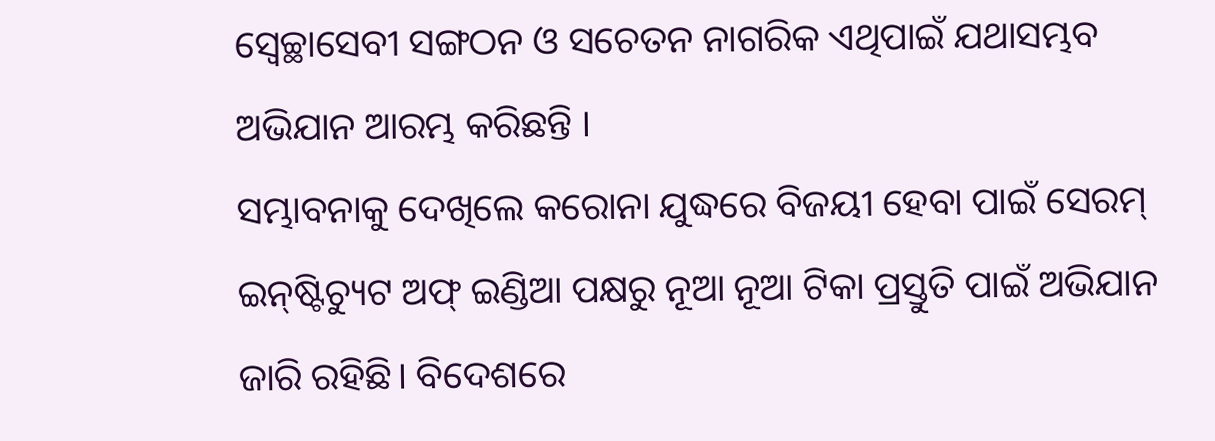ସ୍ବେଚ୍ଛାସେବୀ ସଙ୍ଗଠନ ଓ ସଚେତନ ନାଗରିକ ଏଥିପାଇଁ ଯଥାସମ୍ଭବ ଅଭିଯାନ ଆରମ୍ଭ କରିଛନ୍ତି ।
ସମ୍ଭାବନାକୁ ଦେଖିଲେ କରୋନା ଯୁଦ୍ଧରେ ବିଜୟୀ ହେବା ପାଇଁ ସେରମ୍‌ ଇନ୍‌ଷ୍ଟିଚ୍ୟୁଟ ଅଫ୍‌ ଇଣ୍ଡିଆ ପକ୍ଷରୁ ନୂଆ ନୂଆ ଟିକା ପ୍ରସ୍ତୁତି ପାଇଁ ଅଭିଯାନ ଜାରି ରହିଛି। ବିଦେଶରେ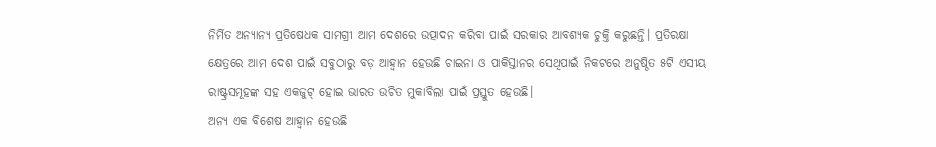ନିର୍ମିତ ଅନ୍ୟାନ୍ୟ ପ୍ରତିଷେଧକ ସାମଗ୍ରୀ ଆମ ଦେଶରେ ଉତ୍ପାଦନ କରିବା ପାଇଁ ସରକାର ଆବଶ୍ୟକ ଚୁକ୍ତି କରୁଛନ୍ତି। ପ୍ରତିରକ୍ଷା କ୍ଷେତ୍ରରେ ଆମ ଦେଶ ପାଇଁ ସବୁଠାରୁ ବଡ଼ ଆହ୍ବାନ ହେଉଛି ଚାଇନା ଓ ପାକିସ୍ତାନର ସେଥିପାଇଁ ନିକଟରେ ଅନୁଷ୍ଠିତ ୫ଟି ଏସୀୟ ରାଷ୍ଟ୍ରସମୂହଙ୍କ ସହ ଏକଜୁଟ୍‌ ହୋଇ ଭାରତ ଉଚିତ ମୁକାବିଲା ପାଇଁ ପ୍ରସ୍ତୁତ ହେଉଛି।
ଅନ୍ୟ ଏକ ବିଶେଷ ଆହ୍ବାନ ହେଉଛି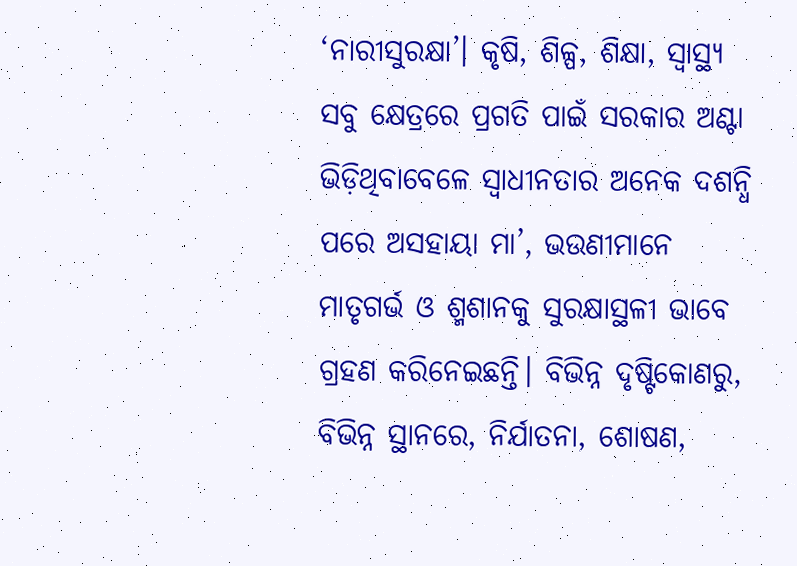‘ନାରୀସୁରକ୍ଷା’। କୃଷି, ଶିଳ୍ପ, ଶିକ୍ଷା, ସ୍ବାସ୍ଥ୍ୟ ସବୁ କ୍ଷେତ୍ରରେ ପ୍ରଗତି ପାଇଁ ସରକାର ଅଣ୍ଟା ଭିଡ଼ିଥିବାବେଳେ ସ୍ବାଧୀନତାର ଅନେକ ଦଶନ୍ଧି ପରେ ଅସହାୟା ମା’, ଭଉଣୀମାନେ ମାତୃଗର୍ଭ ଓ ଶ୍ମଶାନକୁ ସୁରକ୍ଷାସ୍ଥଳୀ ଭାବେ ଗ୍ରହଣ କରିନେଇଛନ୍ତି। ବିଭିନ୍ନ ଦୃଷ୍ଟିକୋଣରୁ, ବିଭିନ୍ନ ସ୍ଥାନରେ, ନିର୍ଯାତନା, ଶୋଷଣ,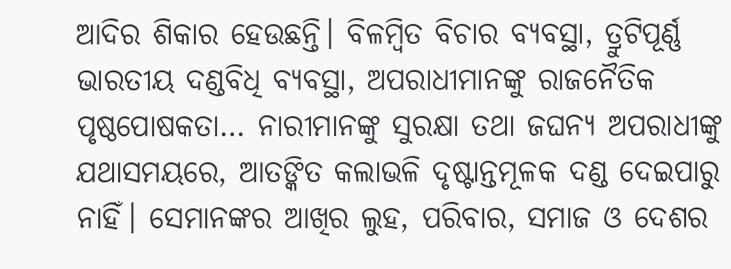ଆଦିର ଶିକାର ହେଉଛନ୍ତି। ବିଳମ୍ବିତ ବିଚାର ବ୍ୟବସ୍ଥା, ତ୍ରୁଟିପୂର୍ଣ୍ଣ ଭାରତୀୟ ଦଣ୍ଡବିଧି ବ୍ୟବସ୍ଥା, ଅପରାଧୀମାନଙ୍କୁ ରାଜନୈତିକ ପୃଷ୍ଠପୋଷକତା… ନାରୀମାନଙ୍କୁ ସୁରକ୍ଷା ତଥା ଜଘନ୍ୟ ଅପରାଧୀଙ୍କୁ ଯଥାସମୟରେ, ଆତଙ୍କିତ କଲାଭଳି ଦୃଷ୍ଟାନ୍ତମୂଳକ ଦଣ୍ଡ ଦେଇପାରୁ ନାହିଁ। ସେମାନଙ୍କର ଆଖିର ଲୁହ, ପରିବାର, ସମାଜ ଓ ଦେଶର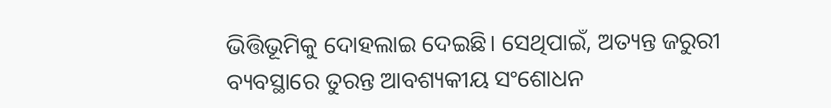ଭିତ୍ତିଭୂମିକୁ ଦୋହଲାଇ ଦେଇଛି। ସେଥିପାଇଁ, ଅତ୍ୟନ୍ତ ଜରୁରୀ ବ୍ୟବସ୍ଥାରେ ତୁରନ୍ତ ଆବଶ୍ୟକୀୟ ସଂଶୋଧନ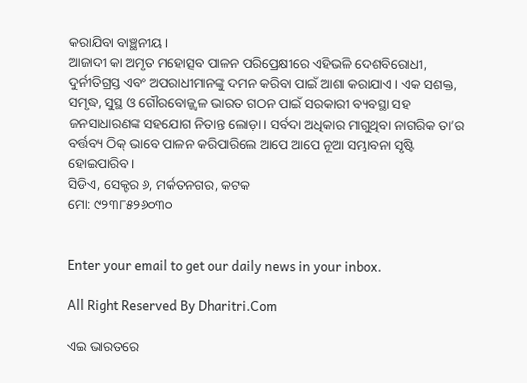କରାଯିବା ବାଞ୍ଛନୀୟ।
ଆଜାଦୀ କା ଅମୃତ ମହୋତ୍ସବ ପାଳନ ପରିପ୍ରେକ୍ଷୀରେ ଏହିଭଳି ଦେଶବିରୋଧୀ, ଦୁର୍ନୀତିଗ୍ରସ୍ତ ଏବଂ ଅପରାଧୀମାନଙ୍କୁ ଦମନ କରିବା ପାଇଁ ଆଶା କରାଯାଏ। ଏକ ସଶକ୍ତ, ସମୃଦ୍ଧ, ସୁସ୍ଥ ଓ ଗୌରବୋଜ୍ଜ୍ୱଳ ଭାରତ ଗଠନ ପାଇଁ ସରକାରୀ ବ୍ୟବସ୍ଥା ସହ ଜନସାଧାରଣଙ୍କ ସହଯୋଗ ନିତାନ୍ତ ଲୋଡ଼ା। ସର୍ବଦା ଅଧିକାର ମାଗୁଥିବା ନାଗରିକ ତା’ର ବର୍ତ୍ତବ୍ୟ ଠିକ୍‌ ଭାବେ ପାଳନ କରିପାରିଲେ ଆପେ ଆପେ ନୂଆ ସମ୍ଭାବନା ସୃଷ୍ଟି ହୋଇପାରିବ।
ସିଡିଏ, ସେକ୍ଟର ୬, ମର୍କତନଗର, କଟକ
ମୋ: ୯୨୩୮୫୨୬୦୩୦


Enter your email to get our daily news in your inbox.

All Right Reserved By Dharitri.Com

ଏଇ ଭାରତରେ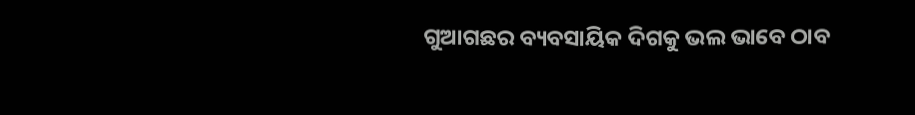ଗୁଆଗଛର ବ୍ୟବସାୟିକ ଦିଗକୁ ଭଲ ଭାବେ ଠାବ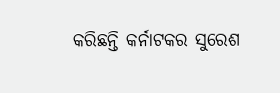କରିଛନ୍ତି କର୍ନାଟକର ସୁରେଶ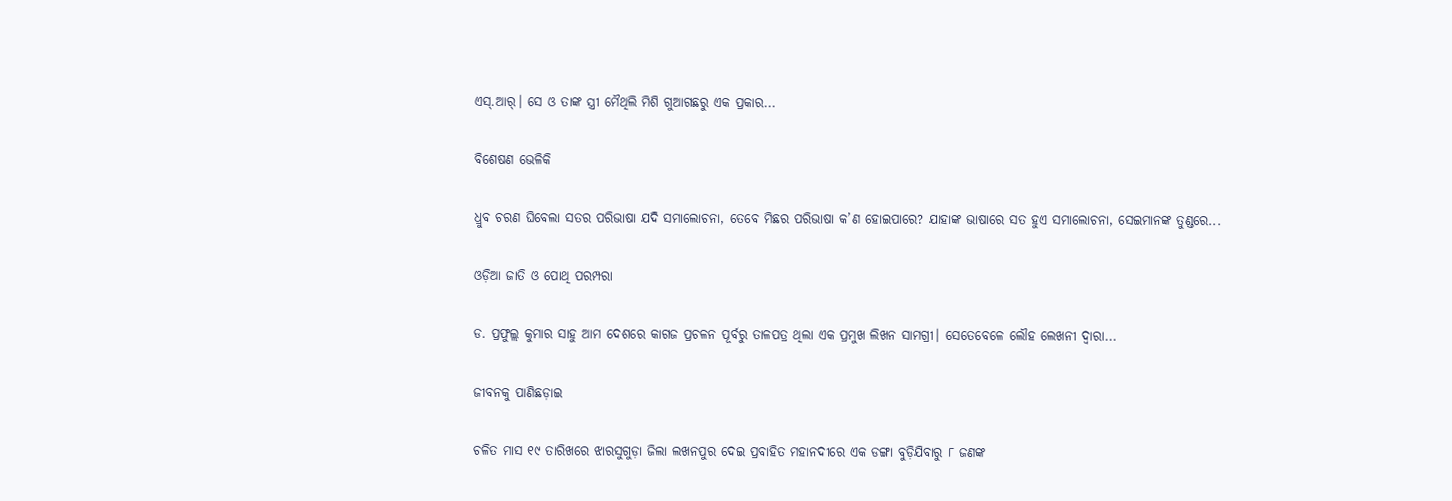ଏସ୍‌.ଆର୍‌। ସେ ଓ ତାଙ୍କ ସ୍ତ୍ରୀ ମୈଥିଲି ମିଶି ଗୁଆଗଛରୁ ଏକ ପ୍ରକାର...

ବିଶେଷଣ ଭେଳିକି

ଧ୍ରୁବ ଚରଣ ଘିବେଲା ସତର ପରିଭାଷା ଯଦି ସମାଲୋଚନା, ତେବେ ମିଛର ପରିଭାଷା କ’ଣ ହୋଇପାରେ? ଯାହାଙ୍କ ଭାଷାରେ ସତ ହୁଏ ସମାଲୋଚନା, ସେଇମାନଙ୍କ ତୁଣ୍ଡରେ...

ଓଡ଼ିଆ ଜାତି ଓ ପୋଥି ପରମ୍ପରା

ଡ. ପ୍ରଫୁଲ୍ଲ କୁମାର ସାହୁ ଆମ ଦେଶରେ କାଗଜ ପ୍ରଚଳନ ପୂର୍ବରୁ ତାଳପତ୍ର ଥିଲା ଏକ ପ୍ରମୁଖ ଲିଖନ ସାମଗ୍ରୀ। ସେତେବେଳେ ଲୌହ ଲେଖନୀ ଦ୍ୱାରା...

ଜୀବନକୁ ପାଣିଛଡ଼ାଇ

ଚଳିତ ମାସ ୧୯ ତାରିଖରେ ଝାରସୁଗୁଡ଼ା ଜିଲା ଲଖନପୁର ଦେଇ ପ୍ରବାହିତ ମହାନଦୀରେ ଏକ ଡଙ୍ଗା ବୁଡ଼ିଯିବାରୁ ୮ ଜଣଙ୍କ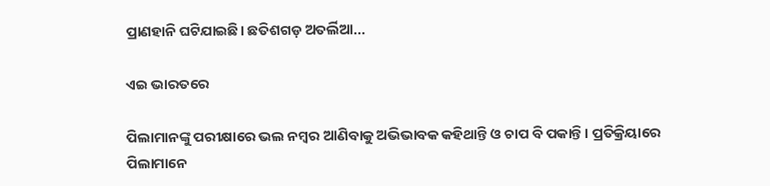ପ୍ରାଣହାନି ଘଟିଯାଇଛି। ଛତିଶଗଡ଼ ଅତର୍ଲିଆ...

ଏଇ ଭାରତରେ

ପିଲାମାନଙ୍କୁ ପରୀକ୍ଷାରେ ଭଲ ନମ୍ବର ଆଣିବାକୁ ଅଭିଭାବକ କହିଥାନ୍ତି ଓ ଚାପ ବି ପକାନ୍ତି। ପ୍ରତିକ୍ରିୟାରେ ପିଲାମାନେ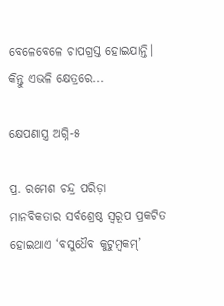ବେଳେବେଳେ ଚାପଗ୍ରସ୍ତ ହୋଇଯାନ୍ତି। କିନ୍ତୁ ଏଭଳି କ୍ଷେତ୍ରରେ...

କ୍ଷେପଣାସ୍ତ୍ର ଅଗ୍ନି-୫

ପ୍ର. ରମେଶ ଚନ୍ଦ୍ର ପରିଡ଼ା   ମାନବିକତାର ସର୍ବଶ୍ରେଷ୍ଠ ସ୍ବରୂପ ପ୍ରକଟିତ ହୋଇଥାଏ ‘ବସୁଧୈବ କୁଟୁମ୍ବକମ୍‌’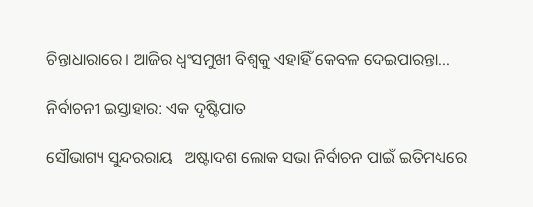ଚିନ୍ତାଧାରାରେ। ଆଜିର ଧ୍ୱଂସମୁଖୀ ବିଶ୍ୱକୁ ଏହାହିଁ କେବଳ ଦେଇପାରନ୍ତା...

ନିର୍ବାଚନୀ ଇସ୍ତାହାର: ଏକ ଦୃଷ୍ଟିପାତ

ସୌଭାଗ୍ୟ ସୁନ୍ଦରରାୟ   ଅଷ୍ଟାଦଶ ଲୋକ ସଭା ନିର୍ବାଚନ ପାଇଁ ଇତିମଧ୍ୟରେ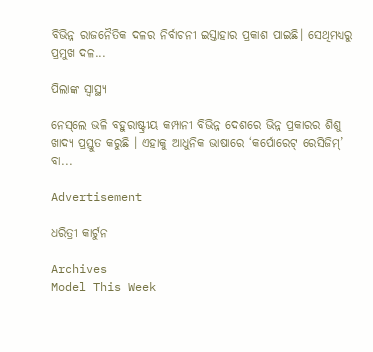ବିଭିନ୍ନ ରାଜନୈତିକ ଦଳର ନିର୍ବାଚନୀ ଇସ୍ତାହାର ପ୍ରକାଶ ପାଇଛି। ସେଥିମଧ୍ୟରୁ ପ୍ରମୁଖ ଦଳ...

ପିଲାଙ୍କ ସ୍ୱାସ୍ଥ୍ୟ

ନେସ୍‌ଲେ ଭଳି ବହୁରାଷ୍ଟ୍ରୀୟ କମ୍ପାନୀ ବିଭିନ୍ନ ଦେଶରେ ଭିନ୍ନ ପ୍ରକାରର ଶିଶୁ ଖାଦ୍ୟ ପ୍ରସ୍ତୁତ କରୁଛି । ଏହାକୁ ଆଧୁନିକ ଭାଷାରେ ‘କର୍ପୋରେଟ୍‌ ରେସିଜିମ୍‌’ ବା...

Advertisement

ଧରିତ୍ରୀ କାର୍ଟୁନ

Archives
Model This Week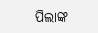ପିଲାଙ୍କ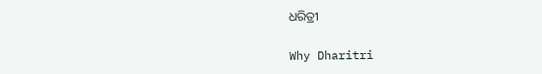ଧରିତ୍ରୀ

Why Dharitri